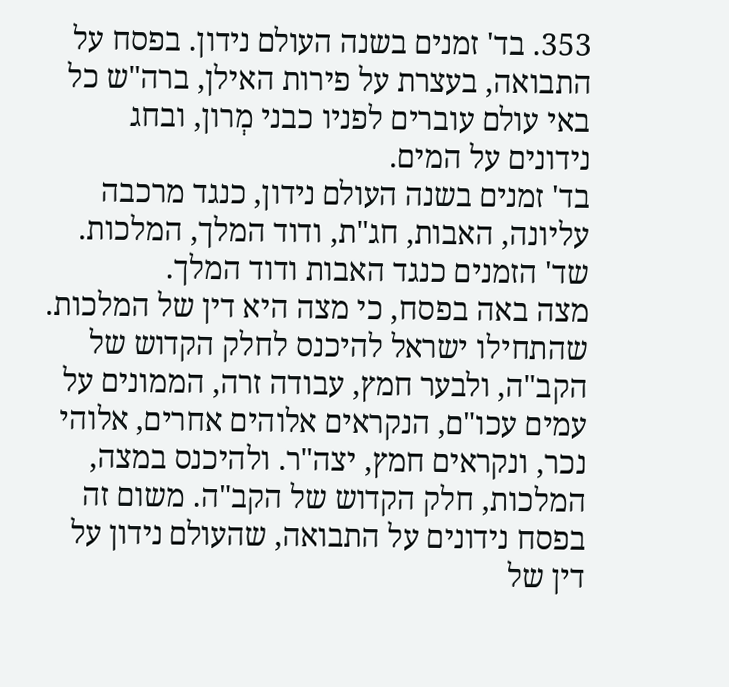353. בד' זמנים בשנה העולם נידון. בפסח על התבואה, בעצרת על פירות האילן, ברה"ש כל באי עולם עוברים לפניו כבני מְרון, ובחג נידונים על המים.
בד' זמנים בשנה העולם נידון, כנגד מרכבה עליונה, האבות, חג"ת, ודוד המלך, המלכות. שד' הזמנים כנגד האבות ודוד המלך.
מצה באה בפסח, כי מצה היא דין של המלכות. שהתחילו ישראל להיכנס לחלק הקדוש של הקב"ה, ולבער חמץ, עבודה זרה, הממונים על עמים עכו"ם, הנקראים אלוהים אחרים, אלוהי נכר, ונקראים חמץ, יצה"ר. ולהיכנס במצה, המלכות, חלק הקדוש של הקב"ה. משום זה בפסח נידונים על התבואה, שהעולם נידון על דין של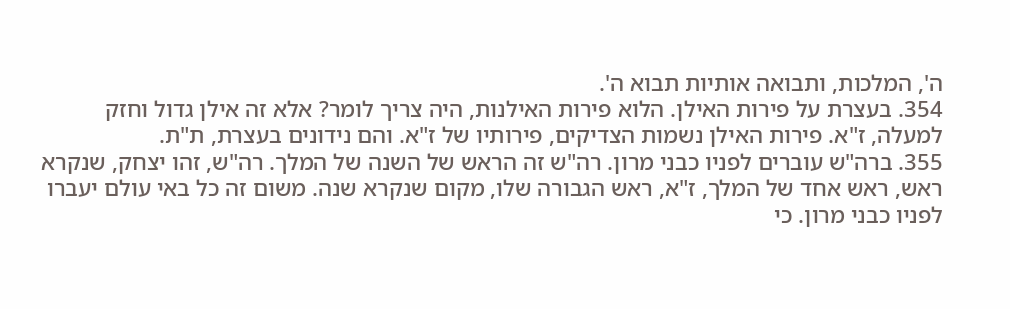ה', המלכות, ותבואה אותיות תבוא ה'.
354. בעצרת על פירות האילן. הלוא פירות האילנות, היה צריך לומר? אלא זה אילן גדול וחזק למעלה, ז"א. פירות האילן נשמות הצדיקים, פירותיו של ז"א. והם נידונים בעצרת, ת"ת.
355. ברה"ש עוברים לפניו כבני מרון. רה"ש זה הראש של השנה של המלך. רה"ש, זהו יצחק, שנקרא ראש, ראש אחד של המלך, ז"א, ראש הגבורה שלו, מקום שנקרא שנה. משום זה כל באי עולם יעברו לפניו כבני מרון. כי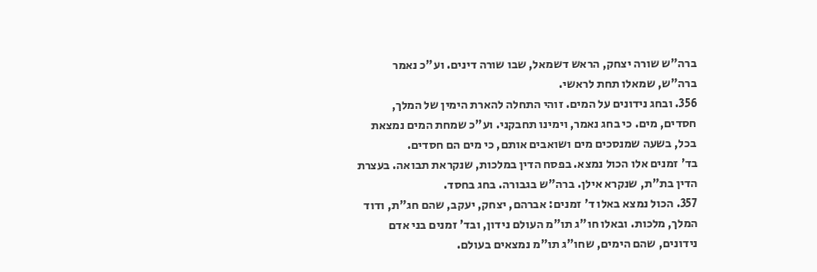ברה"ש שורה יצחק, הראש דשמאל, שבו שורה דינים. וע"כ נאמר ברה"ש, שמאלו תחת לראשי.
356. ובחג נידונים על המים. זוהי התחלה להארת הימין של המלך, חסדים, מים. כי בחג נאמר, וימינו תחבקני. וע"כ שמחת המים נמצאת בכל, בשעה שמנסכים מים ושואבים אותם, כי מים הם חסדים.
בד' זמנים אלו הכול נמצא. בפסח הדין במלכות, שנקראת תבואה. בעצרת הדין בת"ת, שנקרא אילן. ברה"ש בגבורה. בחג בחסד.
357. הכול נמצא באלו ד' זמנים: אברהם, יצחק, יעקב, שהם חג"ת, ודוד המלך, מלכות. ובאלו חו"ג תו"מ העולם נידון, ובד' זמנים בני אדם נידונים, שהם הימים, שחו"ג תו"מ נמצאים בעולם.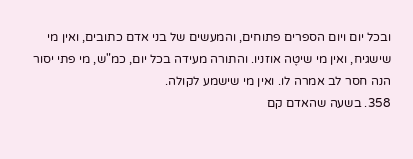ובכל יום ויום הספרים פתוחים, והמעשים של בני אדם כתובים, ואין מי שישגיח, ואין מי שיטֶה אוזניו. והתורה מעידה בכל יום, כמ"ש, מי פתי יסור הנה חסר לב אמרה לו. ואין מי שישמע לקולה.
358. בשעה שהאדם קם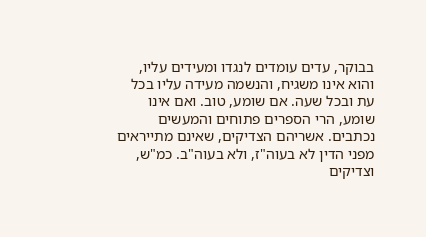בבוקר, עדים עומדים לנגדו ומעידים עליו, והוא אינו משגיח, והנשמה מעידה עליו בכל עת ובכל שעה. אם שומע, טוב. ואם אינו שומע, הרי הספרים פתוחים והמעשים נכתבים. אשריהם הצדיקים, שאינם מתייראים מפני הדין לא בעוה"ז, ולא בעוה"ב. כמ"ש, וצדיקים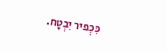כִּכְפיר יִבְטָח.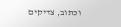וכתוב, צדיקים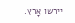יירשו אָרץ.